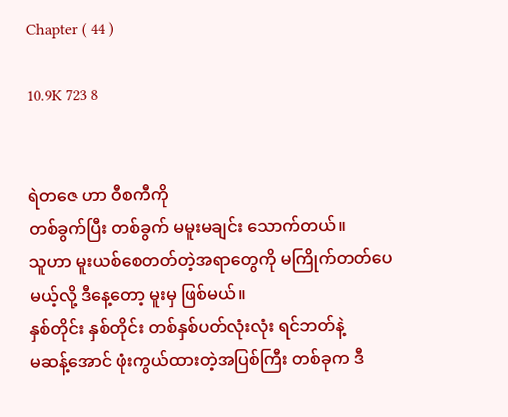Chapter ( 44 )

10.9K 723 8


ရဲတဇေ ဟာ ဝီစကီကို
တစ်ခွက်ပြီး တစ်ခွက် မမူးမချင်း သောက်တယ်။
သူဟာ မူးယစ်စေတတ်တဲ့အရာတွေကို မကြိုက်တတ်ပေမယ့်လို့ ဒီနေ့တော့ မူးမှ ဖြစ်မယ်။
နှစ်တိုင်း နှစ်တိုင်း တစ်နှစ်ပတ်လုံးလုံး ရင်ဘတ်နဲ့
မဆန့်အောင် ဖုံးကွယ်ထားတဲ့အပြစ်ကြီး တစ်ခုက ဒီ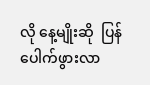လို နေ့မျိုးဆို  ပြန်ပေါက်ဖွားလာ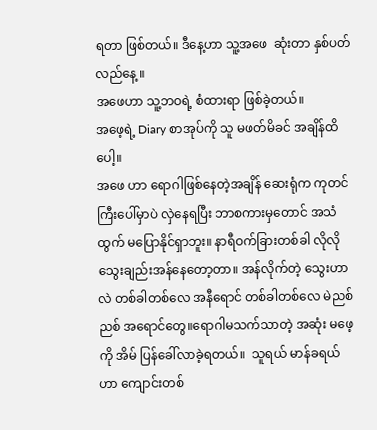ရတာ ဖြစ်တယ်။ ဒီနေ့ဟာ သူ့အဖေ  ဆုံးတာ နှစ်ပတ်လည်နေ့ ။
အဖေဟာ သူ့ဘဝရဲ့ စံထားရာ ဖြစ်ခဲ့တယ်။
အဖေ့ရဲ့ Diary စာအုပ်ကို သူ မဖတ်မိခင် အချိန်ထိပေါ့။
အဖေ ဟာ ရောဂါဖြစ်နေတဲ့အချိန် ဆေးရုံက ကုတင်ကြီးပေါ်မှာပဲ လှဲနေရပြီး ဘာစကားမှတောင် အသံထွက် မပြောနိုင်ရှာဘူး။ နာရီဝက်ခြားတစ်ခါ လိုလို သွေးချည်းအန်နေတော့တာ။ အန်လိုက်တဲ့ သွေးဟာလဲ တစ်ခါတစ်လေ အနီရောင် တစ်ခါတစ်လေ မဲညစ်ညစ် အရောင်တွေ။ရောဂါမသက်သာတဲ့ အဆုံး မဖေ့ကို အိမ် ပြန်ခေါ်လာခဲ့ရတယ်။  သူရယ် မာန်ခရယ် ဟာ ကျောင်းတစ်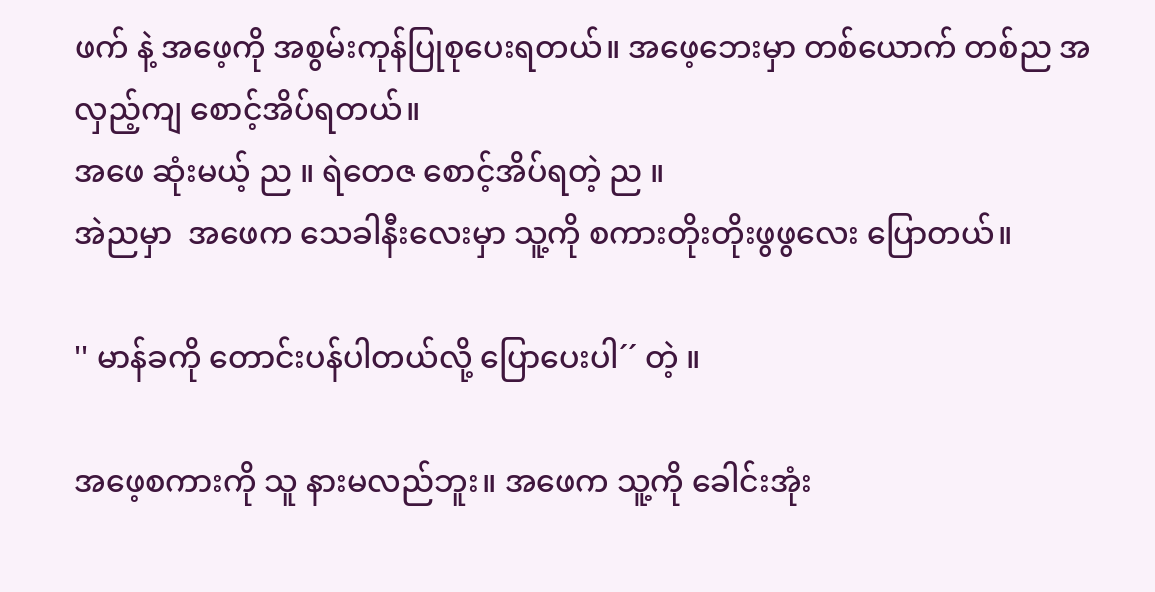ဖက် နဲ့ အဖေ့ကို အစွမ်းကုန်ပြုစုပေးရတယ်။ အဖေ့ဘေးမှာ တစ်ယောက် တစ်ည အလှည့်ကျ စောင့်အိပ်ရတယ်။
အဖေ ဆုံးမယ့် ည ။ ရဲတေဇ စောင့်အိပ်ရတဲ့ ည ။
အဲညမှာ  အဖေက သေခါနီးလေးမှာ သူ့ကို စကားတိုးတိုးဖွဖွလေး ပြောတယ်။

'' မာန်ခကို တောင်းပန်ပါတယ်လို့ ပြောပေးပါ´´ တဲ့ ။

အဖေ့စကားကို သူ နားမလည်ဘူး။ အဖေက သူ့ကို ခေါင်းအုံး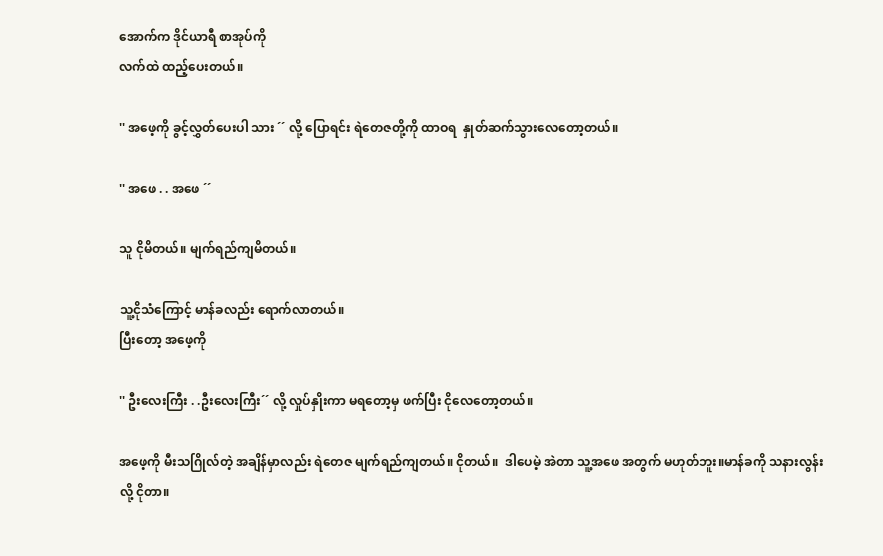အောက်က ဒိုင်ယာရီ စာအုပ်ကို
လက်ထဲ ထည့်ပေးတယ်။

'' အဖေ့ကို ခွင့်လွှတ်ပေးပါ သား ´´ လို့ ပြောရင်း ရဲတေဇတို့ကို ထာဝရ  နှုတ်ဆက်သွားလေတော့တယ်။

'' အဖေ . . အဖေ ´´

သူ ငိုမိတယ်။ မျက်ရည်ကျမိတယ်။

သူ့ငိုသံကြောင့် မာန်ခလည်း ရောက်လာတယ်။
ပြီးတော့ အဖေ့ကို

'' ဦးလေးကြီး . .ဦးလေးကြီး´´ လို့ လှုပ်နှိုးကာ မရတော့မှ ဖက်ပြီး ငိုလေတော့တယ်။

အဖေ့ကို မီးသဂြိုလ်တဲ့ အချိန်မှာလည်း ရဲတေဇ မျက်ရည်ကျတယ်။ ငိုတယ်။  ဒါပေမဲ့ အဲတာ သူ့အဖေ အတွက် မဟုတ်ဘူး။မာန်ခကို သနားလွန်းလို့ ငိုတာ။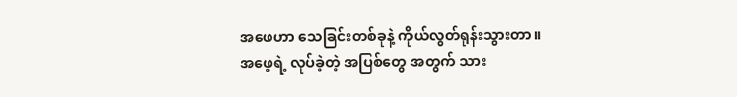အဖေဟာ သေခြင်းတစ်ခုနဲ့ ကိုယ်လွတ်ရုန်းသွားတာ။
အဖေ့ရဲ့ လုပ်ခဲ့တဲ့ အပြစ်တွေ အတွက် သား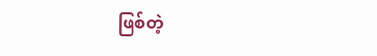ဖြစ်တဲ့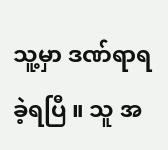သူ့မှာ ဒဏ်ရာရခဲ့ရပြီ ။ သူ အ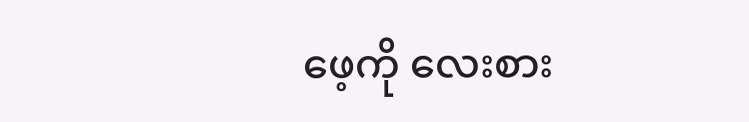ဖေ့ကို လေးစား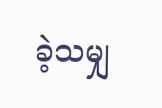ခဲ့သမျှ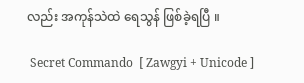လည်း အကုန်သဲထဲ ရေသွန် ဖြစ်ခဲ့ရပြီ ။

 Secret Commando  [ Zawgyi + Unicode ]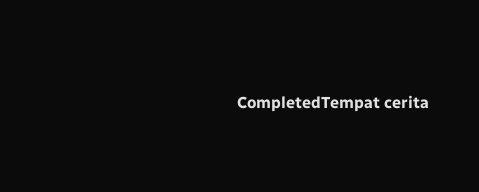CompletedTempat cerita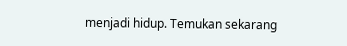menjadi hidup. Temukan sekarang